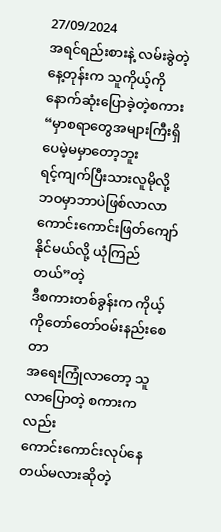27/09/2024
အရင်ရည်းစားနဲ့ လမ်းခွဲတဲ့နေ့တုန်းက သူကိုယ့်ကိုနောက်ဆုံးပြောခဲ့တဲ့စကား
“မှာစရာတွေအများကြီးရှိပေမဲ့မမှာတော့ဘူး
ရင့်ကျက်ပြီးသားလူမိုလို့ ဘဝမှာဘာပဲဖြစ်လာလာ ကောင်းကောင်းဖြတ်ကျော်နိုင်မယ်လို့ ယုံကြည်တယ်”တဲ့
ဒီစကားတစ်ခွန်းက ကိုယ့်ကိုတော်တော်ဝမ်းနည်းစေတာ
အရေးကြုံလာတော့ သူလာပြောတဲ့ စကားကလည်း
ကောင်းကောင်းလုပ်နေတယ်မလားဆိုတဲ့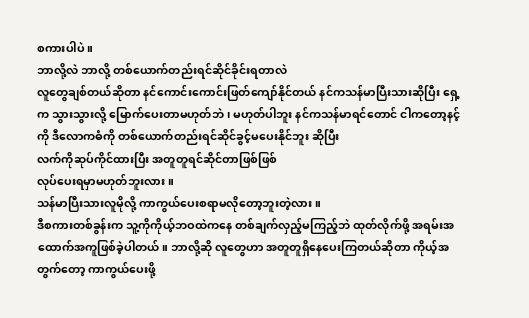စကားပါပဲ ။
ဘာလို့လဲ ဘာလို့ တစ်ယောက်တည်းရင်ဆိုင်ခိုင်းရတာလဲ
လူတွေချစ်တယ်ဆိုတာ နင်ကောင်းကောင်းဖြတ်ကျော်နိုင်တယ် နင်ကသန်မာပြီးသားဆိုပြီး ရှေ့က သွားသွားလို့ မြောက်ပေးတာမဟုတ်ဘဲ ၊ မဟုတ်ပါဘူး နင်ကသန်မာရင်တောင် ငါကတော့နင့်ကို ဒီလောကဓံကို တစ်ယောက်တည်းရင်ဆိုင်ခွင့်မပေးနိုင်ဘူး ဆိုပြီး
လက်ကိုဆုပ်ကိုင်ထားပြီး အတူတူရင်ဆိုင်တာဖြစ်ဖြစ်
လုပ်ပေးရမှာမဟုတ်ဘူးလား ။
သန်မာပြီးသားလူမိုလို့ ကာကွယ်ပေးစရာမလိုတော့ဘူးတဲ့လား ။
ဒီစကားတစ်ခွန်းက သူ့ကိုကိုယ့်ဘဝထဲကနေ တစ်ချက်လှည့်မကြည့်ဘဲ ထုတ်လိုက်ဖို့ အရမ်းအထောက်အကူဖြစ်ခဲ့ပါတယ်။ ဘာလို့ဆို လူတွေဟာ အတူတူရှိနေပေးကြတယ်ဆိုတာ ကိုယ့်အတွက်တော့ ကာကွယ်ပေးဖို့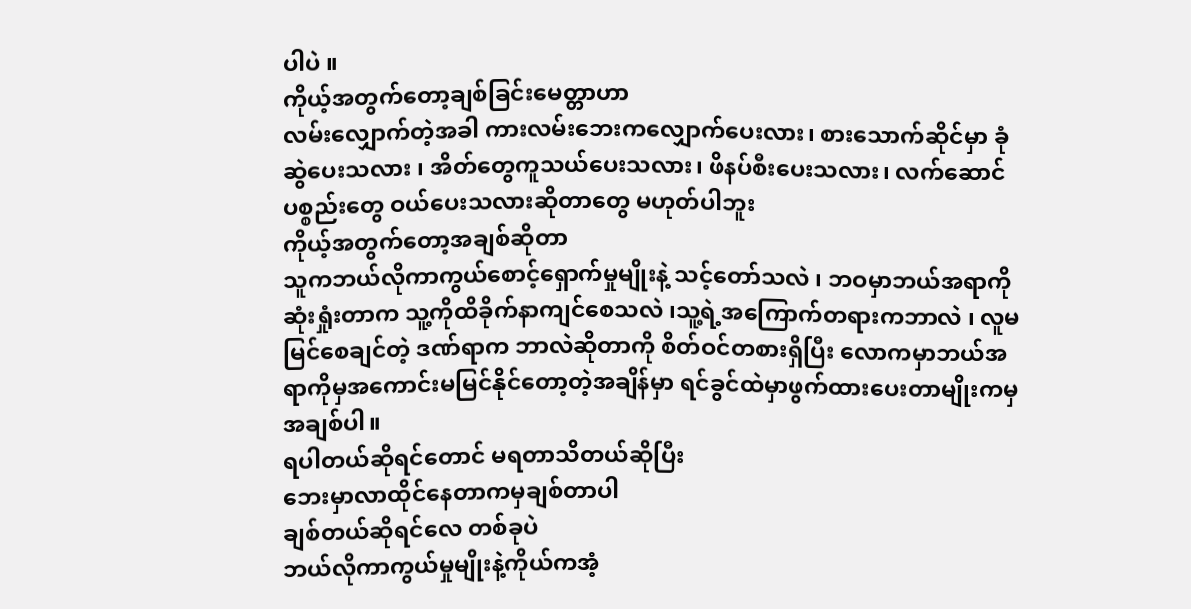ပါပဲ ။
ကိုယ့်အတွက်တော့ချစ်ခြင်းမေတ္တာဟာ
လမ်းလျှောက်တဲ့အခါ ကားလမ်းဘေးကလျှောက်ပေးလား၊ စားသောက်ဆိုင်မှာ ခုံဆွဲပေးသလား ၊ အိတ်တွေကူသယ်ပေးသလား၊ ဖိနပ်စီးပေးသလား၊ လက်ဆောင်ပစ္စည်းတွေ ဝယ်ပေးသလားဆိုတာတွေ မဟုတ်ပါဘူး
ကိုယ့်အတွက်တော့အချစ်ဆိုတာ
သူကဘယ်လိုကာကွယ်စောင့်ရှောက်မှုမျိုးနဲ့ သင့်တော်သလဲ ၊ ဘဝမှာဘယ်အရာကိုဆုံးရှုံးတာက သူ့ကိုထိခိုက်နာကျင်စေသလဲ ၊သူ့ရဲ့အကြောက်တရားကဘာလဲ ၊ လူမမြင်စေချင်တဲ့ ဒဏ်ရာက ဘာလဲဆိုတာကို စိတ်ဝင်တစားရှိပြီး လောကမှာဘယ်အရာကိုမှအကောင်းမမြင်နိုင်တော့တဲ့အချိန်မှာ ရင်ခွင်ထဲမှာဖွက်ထားပေးတာမျိုးကမှ အချစ်ပါ။
ရပါတယ်ဆိုရင်တောင် မရတာသိတယ်ဆိုပြီး
ဘေးမှာလာထိုင်နေတာကမှချစ်တာပါ
ချစ်တယ်ဆိုရင်လေ တစ်ခုပဲ
ဘယ်လိုကာကွယ်မှုမျိုးနဲ့ကိုယ်ကအံ့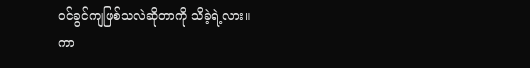ဝင်ခွင်ကျဖြစ်သလဲဆိုတာကို သိခဲ့ရဲ့လား။
ကာ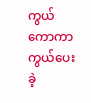ကွယ်ကောကာကွယ်ပေးခဲ့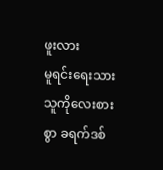ဖူးလား
မူရင်းရေးသားသူကိုလေးစားစွာ ခရက်ဒစ်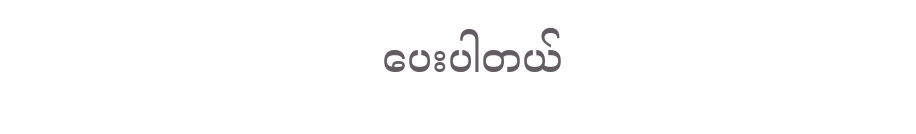ပေးပါတယ်